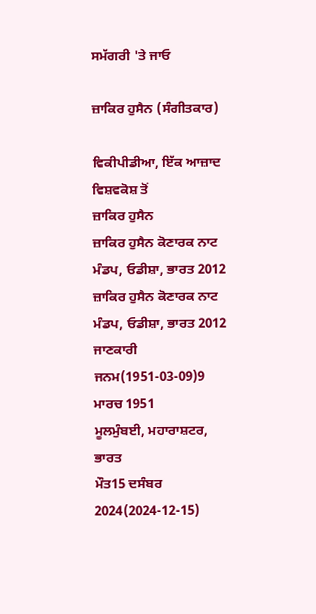ਸਮੱਗਰੀ 'ਤੇ ਜਾਓ

ਜ਼ਾਕਿਰ ਹੁਸੈਨ (ਸੰਗੀਤਕਾਰ)

ਵਿਕੀਪੀਡੀਆ, ਇੱਕ ਆਜ਼ਾਦ ਵਿਸ਼ਵਕੋਸ਼ ਤੋਂ
ਜ਼ਾਕਿਰ ਹੁਸੈਨ
ਜ਼ਾਕਿਰ ਹੁਸੈਨ ਕੋਣਾਰਕ ਨਾਟ ਮੰਡਪ, ਓਡੀਸ਼ਾ, ਭਾਰਤ 2012
ਜ਼ਾਕਿਰ ਹੁਸੈਨ ਕੋਣਾਰਕ ਨਾਟ ਮੰਡਪ, ਓਡੀਸ਼ਾ, ਭਾਰਤ 2012
ਜਾਣਕਾਰੀ
ਜਨਮ(1951-03-09)9 ਮਾਰਚ 1951
ਮੂਲਮੁੰਬਈ, ਮਹਾਰਾਸ਼ਟਰ, ਭਾਰਤ
ਮੌਤ15 ਦਸੰਬਰ 2024(2024-12-15)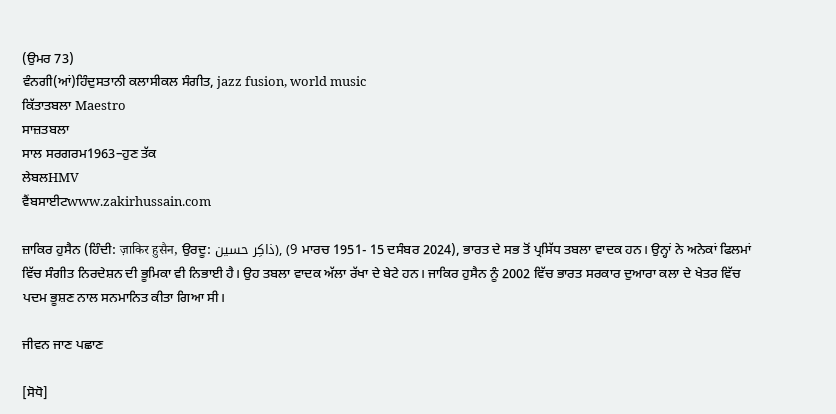(ਉਮਰ 73)
ਵੰਨਗੀ(ਆਂ)ਹਿੰਦੁਸਤਾਨੀ ਕਲਾਸੀਕਲ ਸੰਗੀਤ, jazz fusion, world music
ਕਿੱਤਾਤਬਲਾ Maestro
ਸਾਜ਼ਤਬਲਾ
ਸਾਲ ਸਰਗਰਮ1963–ਹੁਣ ਤੱਕ
ਲੇਬਲHMV
ਵੈਂਬਸਾਈਟwww.zakirhussain.com

ਜ਼ਾਕਿਰ ਹੁਸੈਨ (ਹਿੰਦੀ: ज़ाकिर हुसैन, ਉਰਦੂ: ذاکِر حسین), (9 ਮਾਰਚ 1951- 15 ਦਸੰਬਰ 2024), ਭਾਰਤ ਦੇ ਸਭ ਤੋਂ ਪ੍ਰਸਿੱਧ ਤਬਲਾ ਵਾਦਕ ਹਨ। ਉਨ੍ਹਾਂ ਨੇ ਅਨੇਕਾਂ ਫਿਲਮਾਂ ਵਿੱਚ ਸੰਗੀਤ ਨਿਰਦੇਸ਼ਨ ਦੀ ਭੂਮਿਕਾ ਵੀ ਨਿਭਾਈ ਹੈ। ਉਹ ਤਬਲਾ ਵਾਦਕ ਅੱਲਾ ਰੱਖਾ ਦੇ ਬੇਟੇ ਹਨ। ਜਾਕਿਰ ਹੁਸੈਨ ਨੂੰ 2002 ਵਿੱਚ ਭਾਰਤ ਸਰਕਾਰ ਦੁਆਰਾ ਕਲਾ ਦੇ ਖੇਤਰ ਵਿੱਚ ਪਦਮ ਭੂਸ਼ਣ ਨਾਲ ਸਨਮਾਨਿਤ ਕੀਤਾ ਗਿਆ ਸੀ।

ਜੀਵਨ ਜਾਣ ਪਛਾਣ

[ਸੋਧੋ]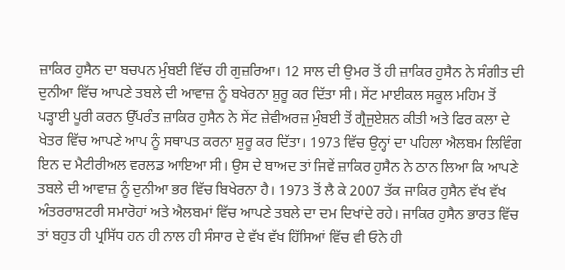ਜ਼ਾਕਿਰ ਹੁਸੈਨ ਦਾ ਬਚਪਨ ਮੁੰਬਈ ਵਿੱਚ ਹੀ ਗੁਜ਼ਰਿਆ। 12 ਸਾਲ ਦੀ ਉਮਰ ਤੋਂ ਹੀ ਜ਼ਾਕਿਰ ਹੁਸੈਨ ਨੇ ਸੰਗੀਤ ਦੀ ਦੁਨੀਆ ਵਿੱਚ ਆਪਣੇ ਤਬਲੇ ਦੀ ਆਵਾਜ਼ ਨੂੰ ਬਖੇਰਨਾ ਸ਼ੁਰੂ ਕਰ ਦਿੱਤਾ ਸੀ। ਸੇਂਟ ਮਾਈਕਲ ਸਕੂਲ ਮਹਿਮ ਤੋਂ ਪੜ੍ਹਾਈ ਪੂਰੀ ਕਰਨ ਉੱਪਰੰਤ ਜ਼ਾਕਿਰ ਹੁਸੈਨ ਨੇ ਸੇਂਟ ਜ਼ੇਵੀਅਰਜ਼ ਮੁੰਬਈ ਤੋਂ ਗ੍ਰੈਜੁਏਸ਼ਨ ਕੀਤੀ ਅਤੇ ਫਿਰ ਕਲਾ ਦੇ ਖੇਤਰ ਵਿੱਚ ਆਪਣੇ ਆਪ ਨੂੰ ਸਥਾਪਤ ਕਰਨਾ ਸ਼ੁਰੂ ਕਰ ਦਿੱਤਾ। 1973 ਵਿੱਚ ਉਨ੍ਹਾਂ ਦਾ ਪਹਿਲਾ ਐਲਬਮ ਲਿਵਿੰਗ ਇਨ ਦ ਮੈਟੀਰੀਅਲ ਵਰਲਡ ਆਇਆ ਸੀ। ਉਸ ਦੇ ਬਾਅਦ ਤਾਂ ਜਿਵੇਂ ਜ਼ਾਕਿਰ ਹੁਸੈਨ ਨੇ ਠਾਨ ਲਿਆ ਕਿ ਆਪਣੇ ਤਬਲੇ ਦੀ ਆਵਾਜ਼ ਨੂੰ ਦੁਨੀਆ ਭਰ ਵਿੱਚ ਬਿਖੇਰਨਾ ਹੈ। 1973 ਤੋਂ ਲੈ ਕੇ 2007 ਤੱਕ ਜਾਕਿਰ ਹੁਸੈਨ ਵੱਖ ਵੱਖ ਅੰਤਰਰਾਸ਼ਟਰੀ ਸਮਾਰੋਹਾਂ ਅਤੇ ਐਲਬਮਾਂ ਵਿੱਚ ਆਪਣੇ ਤਬਲੇ ਦਾ ਦਮ ਦਿਖਾਂਦੇ ਰਹੇ। ਜਾਕਿਰ ਹੁਸੈਨ ਭਾਰਤ ਵਿੱਚ ਤਾਂ ਬਹੁਤ ਹੀ ਪ੍ਰਸਿੱਧ ਹਨ ਹੀ ਨਾਲ ਹੀ ਸੰਸਾਰ ਦੇ ਵੱਖ ਵੱਖ ਹਿੱਸਿਆਂ ਵਿੱਚ ਵੀ ਓਨੇ ਹੀ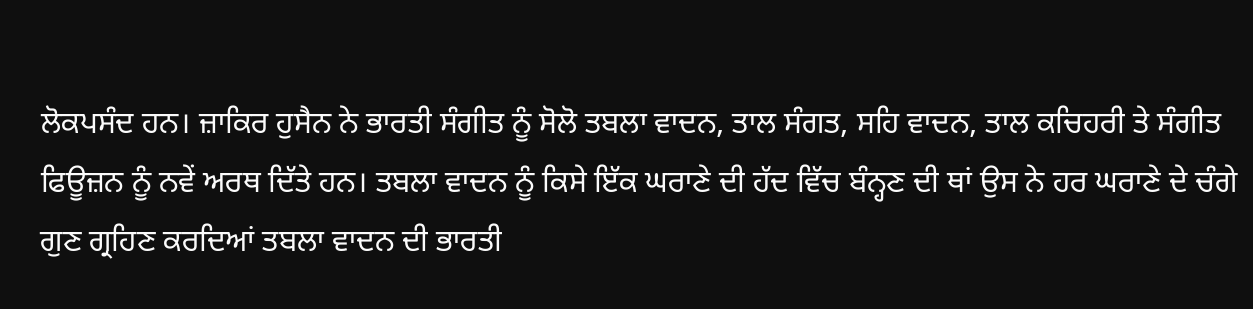ਲੋਕਪਸੰਦ ਹਨ। ਜ਼ਾਕਿਰ ਹੁਸੈਨ ਨੇ ਭਾਰਤੀ ਸੰਗੀਤ ਨੂੰ ਸੋਲੋ ਤਬਲਾ ਵਾਦਨ, ਤਾਲ ਸੰਗਤ, ਸਹਿ ਵਾਦਨ, ਤਾਲ ਕਚਿਹਰੀ ਤੇ ਸੰਗੀਤ ਫਿਊਜ਼ਨ ਨੂੰ ਨਵੇਂ ਅਰਥ ਦਿੱਤੇ ਹਨ। ਤਬਲਾ ਵਾਦਨ ਨੂੰ ਕਿਸੇ ਇੱਕ ਘਰਾਣੇ ਦੀ ਹੱਦ ਵਿੱਚ ਬੰਨ੍ਹਣ ਦੀ ਥਾਂ ਉਸ ਨੇ ਹਰ ਘਰਾਣੇ ਦੇ ਚੰਗੇ ਗੁਣ ਗ੍ਰਹਿਣ ਕਰਦਿਆਂ ਤਬਲਾ ਵਾਦਨ ਦੀ ਭਾਰਤੀ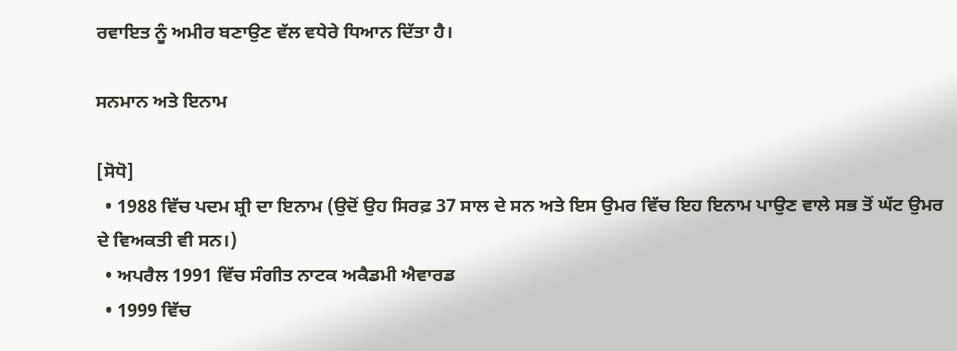ਰਵਾਇਤ ਨੂੰ ਅਮੀਰ ਬਣਾਉਣ ਵੱਲ ਵਧੇਰੇ ਧਿਆਨ ਦਿੱਤਾ ਹੈ।

ਸਨਮਾਨ ਅਤੇ ਇਨਾਮ

[ਸੋਧੋ]
  • 1988 ਵਿੱਚ ਪਦਮ ਸ਼੍ਰੀ ਦਾ ਇਨਾਮ (ਉਦੋਂ ਉਹ ਸਿਰਫ਼ 37 ਸਾਲ ਦੇ ਸਨ ਅਤੇ ਇਸ ਉਮਰ ਵਿੱਚ ਇਹ ਇਨਾਮ ਪਾਉਣ ਵਾਲੇ ਸਭ ਤੋਂ ਘੱਟ ਉਮਰ ਦੇ ਵਿਅਕਤੀ ਵੀ ਸਨ।)
  • ਅਪਰੈਲ 1991 ਵਿੱਚ ਸੰਗੀਤ ਨਾਟਕ ਅਕੈਡਮੀ ਐਵਾਰਡ
  • 1999 ਵਿੱਚ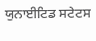ਯੁਨਾਈਟਿਡ ਸਟੇਟਸ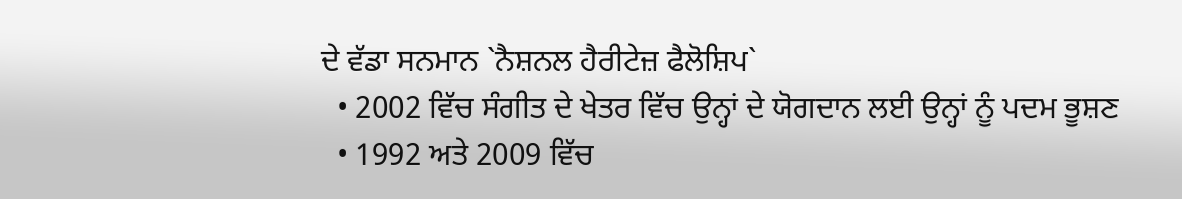ਦੇ ਵੱਡਾ ਸਨਮਾਨ `ਨੈਸ਼ਨਲ ਹੈਰੀਟੇਜ਼ ਫੈਲੋਸ਼ਿਪ`
  • 2002 ਵਿੱਚ ਸੰਗੀਤ ਦੇ ਖੇਤਰ ਵਿੱਚ ਉਨ੍ਹਾਂ ਦੇ ਯੋਗਦਾਨ ਲਈ ਉਨ੍ਹਾਂ ਨੂੰ ਪਦਮ ਭੂਸ਼ਣ
  • 1992 ਅਤੇ 2009 ਵਿੱਚ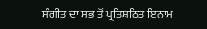ਸੰਗੀਤ ਦਾ ਸਭ ਤੋਂ ਪ੍ਰਤਿਸ਼ਠਿਤ ਇਨਾਮ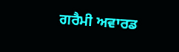ਗਰੈਮੀ ਅਵਾਰਡ